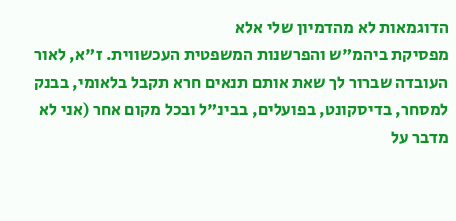הדוגמאות לא מהדמיון שלי אלא
מפסיקת ביהמ"ש והפרשנות המשפטית העכשווית. ז"א, לאור העובדה שברור לך שאת אותם תנאים חרא תקבל בלאומי, בבנק למסחר, בדיסקונט, בפועלים, בבינ"ל ובכל מקום אחר (אני לא מדבר על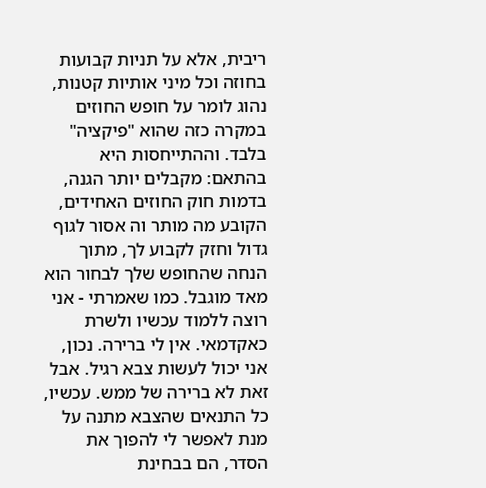ריבית, אלא על תניות קבועות בחוזה וכל מיני אותיות קטנות, נהוג לומר על חופש החוזים במקרה כזה שהוא "פיקציה" בלבד. וההתייחסות היא בהתאם: מקבלים יותר הגנה, בדמות חוק החוזים האחידים, הקובע מה מותר וה אסור לגוף גדול וחזק לקבוע לך, מתוך הנחה שהחופש שלך לבחור הוא מאד מוגבל. כמו שאמרתי - אני רוצה ללמוד עכשיו ולשרת כאקדמאי. אין לי ברירה. נכון, אני יכול לעשות צבא רגיל. אבל זאת לא ברירה של ממש. עכשיו, כל התנאים שהצבא מתנה על מנת לאפשר לי להפוך את הסדר, הם בבחינת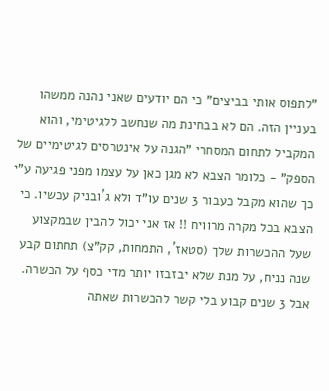"לתפוס אותי בביצים" כי הם יודעים שאני נהנה ממשהו בעניין הזה. הם לא בבחינת מה שנחשב ללגיטימי, והוא המקביל לתחום המסחרי "הגנה על אינטרסים לגיטימיים של הספק" - כלומר הצבא לא מגן כאן על עצמו מפני פגיעה ע"י כך שהוא מקבל כעבור 3 שנים עו"ד ולא ג´ובניק עכשיו. כי הצבא בכל מקרה מרוויח !! אז אני יכול להבין שבמקצוע שעל ההכשרות שלך (סטאז´, התמחות, קק"צ) תחתום קבע שנה נניח, על מנת שלא יבזבזו יותר מדי כסף על הכשרה. אבל 3 שנים קבוע בלי קשר להכשרות שאתה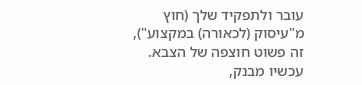עובר ולתפקיד שלך (חוץ מ"עיסוק (לכאורה) במקצוע"), זה פשוט חוצפה של הצבא. עכשיו מבנק,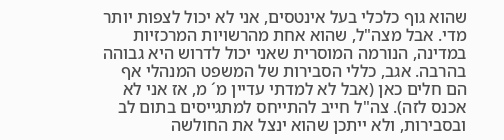שהוא גוף כלכלי בעל אינטסים, אני לא יכול לצפות יותר מדי. אבל מצה"ל, שהוא אחת מהרשויות המרכזיות במדינה, הנורמה המוסרית שאני יכול לדרוש היא גבוהה בהרבה. אגב, כללי הסבירות של המשפט המנהלי אף הם חלים כאן (אבל לא למדתי עדיין מ´ מ, אז אני לא אכנס לזה). צה"ל חייב להתייחס למתגייסים בתום לב ובסבירות, ולא ייתכן שהוא ינצל את החולשה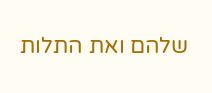שלהם ואת התלות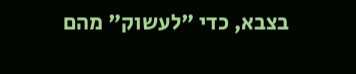בצבא, כדי "לעשוק" מהם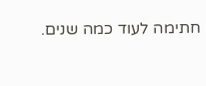חתימה לעוד כמה שנים.